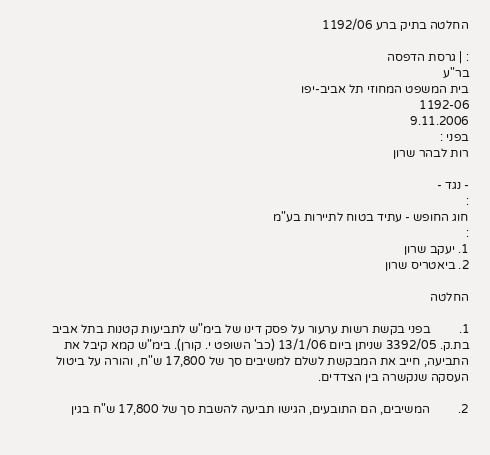החלטה בתיק ברע 1192/06

: | גרסת הדפסה
בר"ע
בית המשפט המחוזי תל אביב-יפו
1192-06
9.11.2006
בפני :
רות לבהר שרון

- נגד -
:
חוג החופש - עתיד בטוח לתיירות בע"מ
:
1. יעקב שרון
2. ביאטריס שרון

החלטה

1.         בפני בקשת רשות ערעור על פסק דינו של בימ"ש לתביעות קטנות בתל אביב בת.ק. 3392/05 שניתן ביום 13/1/06 (כב' השופט י. קורן). בימ"ש קמא קיבל את התביעה, חייב את המבקשת לשלם למשיבים סך של 17,800 ש"ח, והורה על ביטול העסקה שנקשרה בין הצדדים.

2.         המשיבים, הם התובעים, הגישו תביעה להשבת סך של 17,800 ש"ח בגין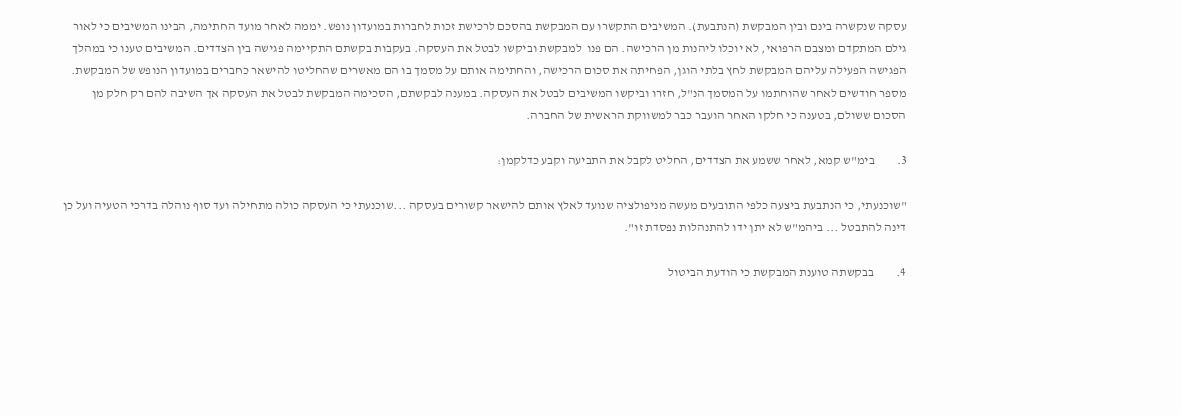עסקה שנקשרה בינם ובין המבקשת (הנתבעת). המשיבים התקשרו עם המבקשת בהסכם לרכישת זכות לחברות במועדון נופש. יממה לאחר מועד החתימה, הבינו המשיבים כי לאור גילם המתקדם ומצבם הרפואי, לא יוכלו ליהנות מן הרכישה. הם פנו  למבקשת וביקשו לבטל את העסקה. בעקבות בקשתם התקיימה פגישה בין הצדדים. המשיבים טענו כי במהלך הפגישה הפעילה עליהם המבקשת לחץ בלתי הוגן, הפחיתה את סכום הרכישה, והחתימה אותם על מסמך בו הם מאשרים שהחליטו להישאר כחברים במועדון הנופש של המבקשת. מספר חודשים לאחר שהוחתמו על המסמך הנ"ל, חזרו וביקשו המשיבים לבטל את העסקה. במענה לבקשתם, הסכימה המבקשת לבטל את העסקה אך השיבה להם רק חלק מן הסכום ששולם, בטענה כי חלקו האחר הועבר כבר למשווקת הראשית של החברה.

3.         בימ"ש קמא, לאחר ששמע את הצדדים, החליט לקבל את התביעה וקבע כדלקמן:

"שוכנעתי, כי הנתבעת ביצעה כלפי התובעים מעשה מניפולציה שנועד לאלץ אותם להישאר קשורים בעסקה ...שוכנעתי כי העסקה כולה מתחילה ועד סוף נוהלה בדרכי הטעיה ועל כן דינה להתבטל ... ביהמ"ש לא יתן ידו להתנהלות נפסדת זו".

4.         בבקשתה טוענת המבקשת כי הודעת הביטול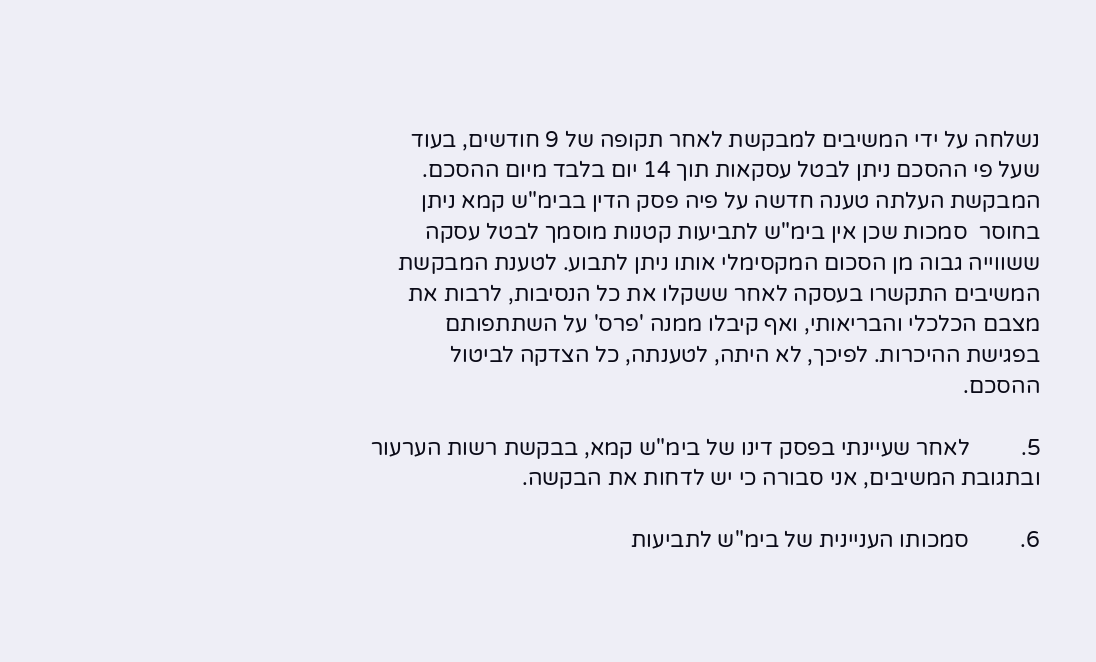נשלחה על ידי המשיבים למבקשת לאחר תקופה של 9 חודשים, בעוד שעל פי ההסכם ניתן לבטל עסקאות תוך 14 יום בלבד מיום ההסכם. המבקשת העלתה טענה חדשה על פיה פסק הדין בבימ"ש קמא ניתן בחוסר  סמכות שכן אין בימ"ש לתביעות קטנות מוסמך לבטל עסקה ששווייה גבוה מן הסכום המקסימלי אותו ניתן לתבוע. לטענת המבקשת המשיבים התקשרו בעסקה לאחר ששקלו את כל הנסיבות, לרבות את מצבם הכלכלי והבריאותי, ואף קיבלו ממנה 'פרס' על השתתפותם בפגישת ההיכרות. לפיכך, לא היתה, לטענתה, כל הצדקה לביטול ההסכם.

5.         לאחר שעיינתי בפסק דינו של בימ"ש קמא, בבקשת רשות הערעור ובתגובת המשיבים, אני סבורה כי יש לדחות את הבקשה.

6.         סמכותו העניינית של בימ"ש לתביעות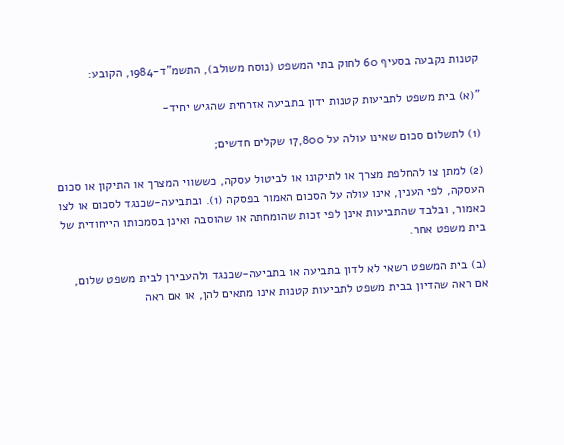קטנות נקבעה בסעיף 60 לחוק בתי המשפט (נוסח משולב), התשמ"ד-1984, הקובע:

"(א) בית משפט לתביעות קטנות ידון בתביעה אזרחית שהגיש יחיד-

(1) לתשלום סכום שאינו עולה על 17,800 שקלים חדשים;

(2) למתן צו להחלפת מצרך או לתיקונו או לביטול עסקה, כששווי המצרך או התיקון או סכום העסקה, לפי הענין, אינו עולה על הסכום האמור בפסקה (1). ובתביעה-שכנגד לסכום או לצו כאמור, ובלבד שהתביעות אינן לפי זכות שהומחתה או שהוסבה ואינן בסמכותו הייחודית של בית משפט אחר.

(ב) בית המשפט רשאי לא לדון בתביעה או בתביעה-שכנגד ולהעבירן לבית משפט שלום, אם ראה שהדיון בבית משפט לתביעות קטנות אינו מתאים להן, או אם ראה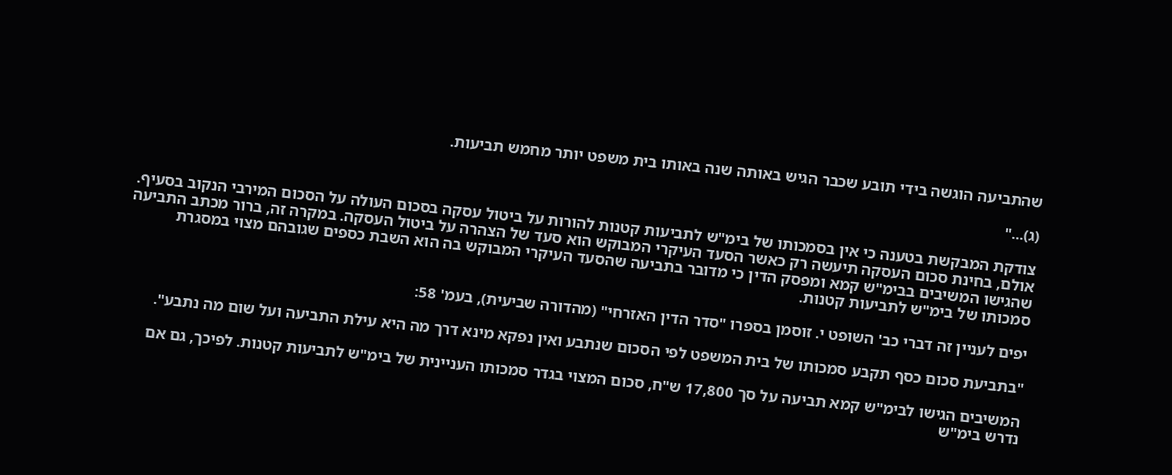שהתביעה הוגשה בידי תובע שכבר הגיש באותה שנה באותו בית משפט יותר מחמש תביעות.

(ג)..."

צודקת המבקשת בטענה כי אין בסמכותו של בימ"ש לתביעות קטנות להורות על ביטול עסקה בסכום העולה על הסכום המירבי הנקוב בסעיף. אולם, בחינת סכום העסקה תיעשה רק כאשר הסעד העיקרי המבוקש הוא סעד של הצהרה על ביטול העסקה. במקרה זה, ברור מכתב התביעה שהגישו המשיבים בבימ"ש קמא ומפסק הדין כי מדובר בתביעה שהסעד העיקרי המבוקש בה הוא השבת כספים שגובהם מצוי במסגרת סמכותו של בימ"ש לתביעות קטנות.

יפים לעניין זה דברי כב' השופט י. זוסמן בספרו "סדר הדין האזרחי" (מהדורה שביעית), בעמ' 58:

"בתביעת סכום כסף תקבע סמכותו של בית המשפט לפי הסכום שנתבע ואין נפקא מינא דרך מה היא עילת התביעה ועל שום מה נתבע".

המשיבים הגישו לבימ"ש קמא תביעה על סך 17,800 ש"ח, סכום המצוי בגדר סמכותו העניינית של בימ"ש לתביעות קטנות. לפיכך, גם אם נדרש בימ"ש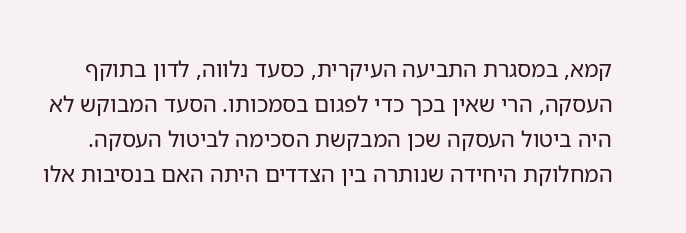קמא, במסגרת התביעה העיקרית, כסעד נלווה, לדון בתוקף העסקה, הרי שאין בכך כדי לפגום בסמכותו. הסעד המבוקש לא היה ביטול העסקה שכן המבקשת הסכימה לביטול העסקה. המחלוקת היחידה שנותרה בין הצדדים היתה האם בנסיבות אלו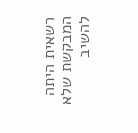רשאית היתה המבקשת שלא להשיב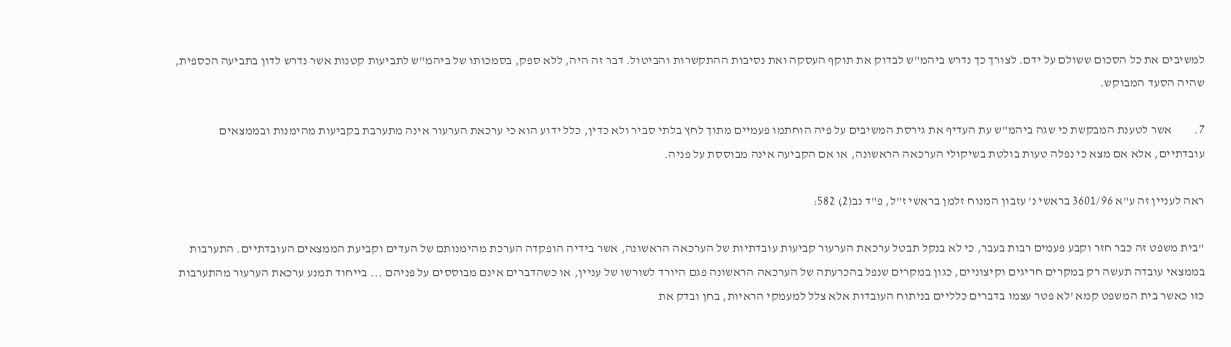למשיבים את כל הסכום ששולם על ידם. לצורך כך נדרש ביהמ"ש לבדוק את תוקף העסקה ואת נסיבות ההתקשרות והביטול. דבר זה היה, ללא ספק, בסמכותו של ביהמ"ש לתביעות קטנות אשר נדרש לדון בתביעה הכספית, שהיה הסעד המבוקש.

7.         אשר לטענת המבקשת כי שגה ביהמ"ש עת העדיף את גירסת המשיבים על פיה הוחתמו פעמיים מתוך לחץ בלתי סביר ולא כדין, כלל ידוע הוא כי ערכאת הערעור אינה מתערבת בקביעות מהימנות ובממצאים עובדתיים, אלא אם מצא כי נפלה טעות בולטת בשיקולי הערכאה הראשונה, או אם הקביעה אינה מבוססת על פניה.

ראה לעניין זה ע"א 3601/96 בראשי נ' עזבון המנוח זלמן בראשי ז"ל, פ"ד נב(2) 582:

"בית משפט זה כבר חזר וקבע פעמים רבות בעבר, כי לא בנקל תבטל ערכאת הערעור קביעות עובדתיות של הערכאה הראשונה, אשר בידיה הופקדה הערכת מהימנותם של העדים וקביעת הממצאים העובדתיים. התערבות בממצאי עובדה תעשה רק במקרים חריגים וקיצוניים, כגון במקרים שנפל בהכרעתה של הערכאה הראשונה פגם היורד לשורשו של עניין, או כשהדברים אינם מבוססים על פניהם ... בייחוד תמנע ערכאת הערעור מהתערבות כזו כאשר בית המשפט קמא 'לא פטר עצמו בדברים כלליים בניתוח העובדות אלא צלל למעמקי הראיות, בחן ובדק את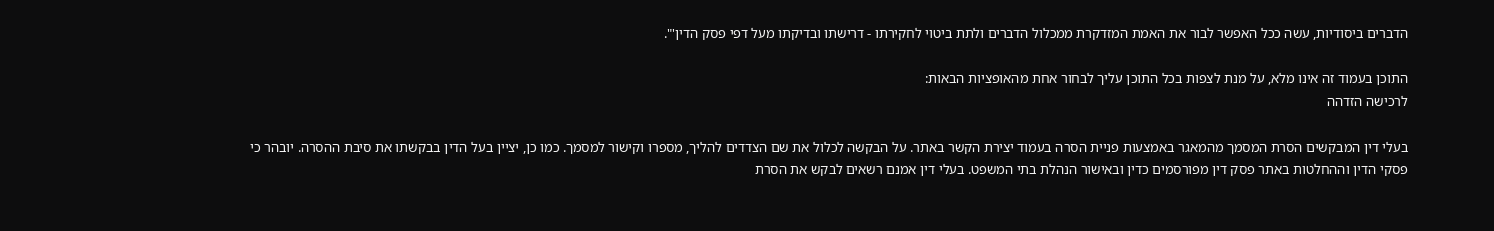הדברים ביסודיות, עשה ככל האפשר לבור את האמת המזדקרת ממכלול הדברים ולתת ביטוי לחקירתו - דרישתו ובדיקתו מעל דפי פסק הדין'".

התוכן בעמוד זה אינו מלא, על מנת לצפות בכל התוכן עליך לבחור אחת מהאופציות הבאות:
לרכישה הזדהה

בעלי דין המבקשים הסרת המסמך מהמאגר באמצעות פניית הסרה בעמוד יצירת הקשר באתר. על הבקשה לכלול את שם הצדדים להליך, מספרו וקישור למסמך. כמו כן, יציין בעל הדין בבקשתו את סיבת ההסרה. יובהר כי פסקי הדין וההחלטות באתר פסק דין מפורסמים כדין ובאישור הנהלת בתי המשפט. בעלי דין אמנם רשאים לבקש את הסרת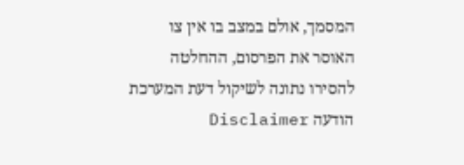המסמך, אולם במצב בו אין צו האוסר את הפרסום, ההחלטה להסירו נתונה לשיקול דעת המערכת
הודעה Disclaimer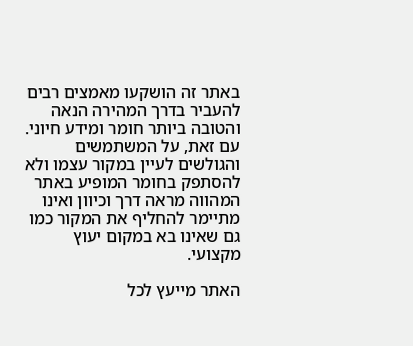באתר זה הושקעו מאמצים רבים להעביר בדרך המהירה הנאה והטובה ביותר חומר ומידע חיוני. עם זאת, על המשתמשים והגולשים לעיין במקור עצמו ולא להסתפק בחומר המופיע באתר המהווה מראה דרך וכיוון ואינו מתיימר להחליף את המקור כמו גם שאינו בא במקום יעוץ מקצועי.

האתר מייעץ לכל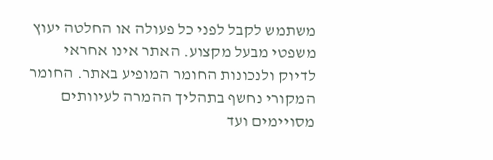משתמש לקבל לפני כל פעולה או החלטה יעוץ משפטי מבעל מקצוע. האתר אינו אחראי לדיוק ולנכונות החומר המופיע באתר. החומר המקורי נחשף בתהליך ההמרה לעיוותים מסויימים ועד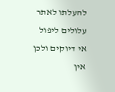להעלתו לאתר עלולים ליפול אי דיוקים ולכן אין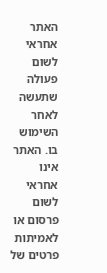האתר אחראי לשום פעולה שתעשה לאחר השימוש בו. האתר אינו אחראי לשום פרסום או לאמיתות פרטים של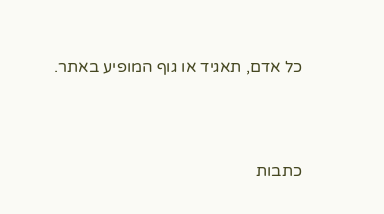כל אדם, תאגיד או גוף המופיע באתר.




כתבות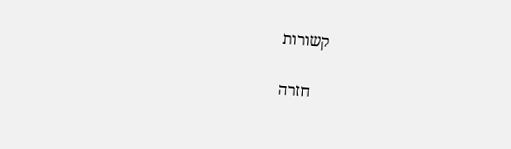קשורות

    חזרה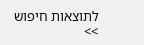לתוצאות חיפוש >>